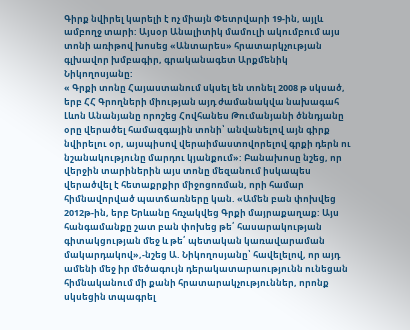Գիրք նվիրել կարելի է ոչ միայն Փետրվարի 19-ին, այլև ամբողջ տարի: Այսօր Անալիտիկ մամուլի ակումբում այս տոնի առիթով խոսեց «Անտարես» հրատարկչության գլխավոր խմբագիր, գրականագետ Արքմենիկ Նիկողոսյանը:
« Գրքի տոնը Հայաստանում սկսել են տոնել 2008 թ սկսած, երբ ՀՀ Գրողների միության այդ ժամանակվա նախագահ Լևոն Անանյանը որոշեց Հովհանես Թումանյանի ծննդյանը օրը վերածել համազգային տոնի՝ անվանելով այն գիրք նվիրելու օր, այսպիսով վերաիմաստովորելով գրքի դերն ու նշանակությունը մարդու կյանքում»: Բանախոսը նշեց, որ վերջին տարիներին այս տոնը մեզանում իսկապես վերածվել է հետաքրքիր միջոցոռման, որի համար հիմնավորված պատճառները կան. «Ամեն բան փոխվեց 2012թ-ին, երբ Երևանը հռչակվեց Գրքի մայրաքաղաք: Այս հանգամանքը շատ բան փոխեց թե՛ հասարակության գիտակցության մեջ և թե՛ պետական կառավարաման մակարդակով»,-նշեց Ա. Նիկողոսյանը՝ հավելելով, որ այդ ամենի մեջ իր մեծագույն դերակատարաությունն ունեցան հիմնականում մի քանի հրատարակչություններ, որոնք սկսեցին տպագրել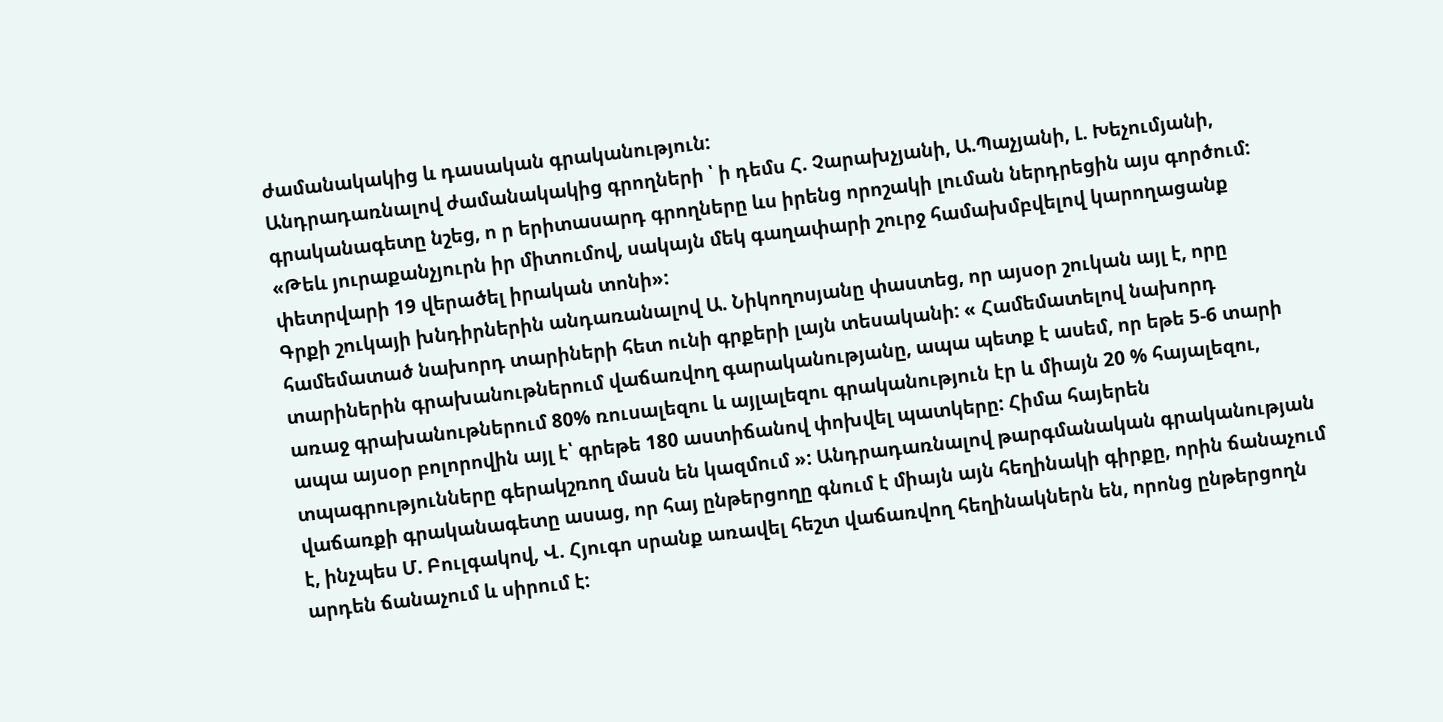ժամանակակից և դասական գրականություն:
Անդրադառնալով ժամանակակից գրողների ՝ ի դեմս Հ. Չարախչյանի, Ա.Պաչյանի, Լ. Խեչումյանի, գրականագետը նշեց, ո ր երիտասարդ գրողները ևս իրենց որոշակի լուման ներդրեցին այս գործում: «Թեև յուրաքանչյուրն իր միտումով, սակայն մեկ գաղափարի շուրջ համախմբվելով կարողացանք փետրվարի 19 վերածել իրական տոնի»:
Գրքի շուկայի խնդիրներին անդառանալով Ա. Նիկողոսյանը փաստեց, որ այսօր շուկան այլ է, որը համեմատած նախորդ տարիների հետ ունի գրքերի լայն տեսականի: « Համեմատելով նախորդ տարիներին գրախանութներում վաճառվող գարականությանը, ապա պետք է ասեմ, որ եթե 5-6 տարի առաջ գրախանութներում 80% ռուսալեզու և այլալեզու գրականություն էր և միայն 20 % հայալեզու, ապա այսօր բոլորովին այլ է՝ գրեթե 180 աստիճանով փոխվել պատկերը: Հիմա հայերեն տպագրությունները գերակշռող մասն են կազմում »: Անդրադառնալով թարգմանական գրականության վաճառքի գրականագետը ասաց, որ հայ ընթերցողը գնում է միայն այն հեղինակի գիրքը, որին ճանաչում է, ինչպես Մ. Բուլգակով, Վ. Հյուգո սրանք առավել հեշտ վաճառվող հեղինակներն են, որոնց ընթերցողն արդեն ճանաչում և սիրում է: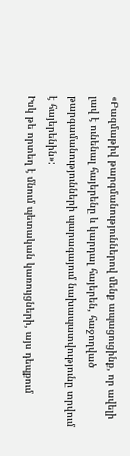«Բազմաթիվ թարգմանություններով մենք ապացուցինք, որ ավելի լավ է ունենալ հայերենը և կարդալ հայերեն, հաջողված թարգամանությունների պարագայում նախապատվությունը տրվում է հայերենին»:
Իսկ թե որտեղ է մնում պետական կառույցների, այս դեպքում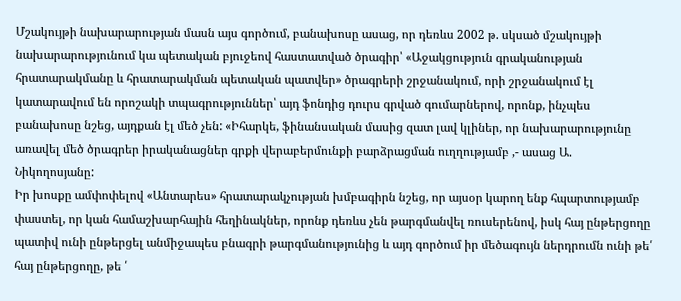Մշակույթի նախարարության մասն այս գործում, բանախոսը ասաց, որ դեռևս 2002 թ. սկսած մշակույթի նախարարությունում կա պետական բյուջեով հաստատված ծրագիր՝ «Աջակցություն գրականության հրատարակմանը և հրատարակման պետական պատվեր» ծրագրերի շրջանակում, որի շրջանակում էլ կատարավում են որոշակի տպագրություններ՝ այդ ֆոնդից դուրս գրված գումարներով, որոնք, ինչպես բանախոսը նշեց, այդքան էլ մեծ չեն: «Իհարկե, ֆինանսական մասից զատ լավ կլիներ, որ նախարարությունը առավել մեծ ծրագրեր իրականացներ գրքի վերաբերմունքի բարձրացման ուղղությամբ ,- ասաց Ա. Նիկողոսյանը:
Իր խոսքը ամփոփելով «Անտարես» հրատարակչության խմբագիրն նշեց, որ այսօր կարող ենք հպարտությամբ փաստել, որ կան համաշխարհային հեղինակներ, որոնք դեռևս չեն թարգմանվել ռուսերենով, իսկ հայ ընթերցողը պատիվ ունի ընթերցել անմիջապես բնագրի թարգմանությունից և այդ գործում իր մեծագույն ներդրումն ունի թե՛ հայ ընթերցողը, թե ՛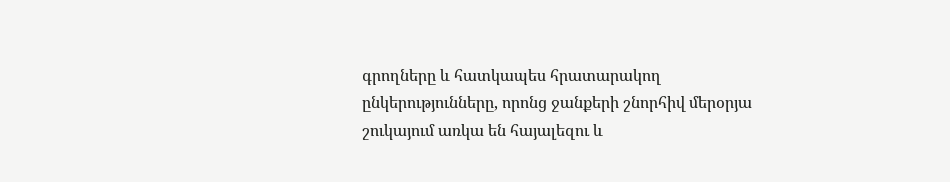գրողները և հատկապես հրատարակող ընկերությունները, որոնց ջանքերի շնորհիվ մերօրյա շուկայում առկա են հայալեզու և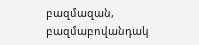բազմազան, բազմաբովանդակ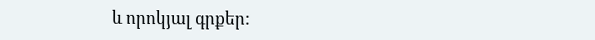և որոկյալ գրքեր: